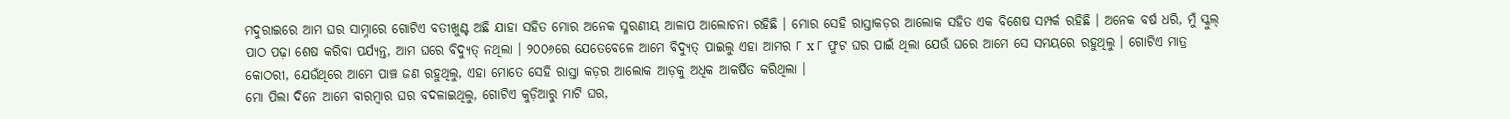ମଦୁରାଇରେ ଆମ ଘର ସାମ୍ନାରେ ଗୋଟିଏ ବତୀଖୁଣ୍ଟ ଅଛି ଯାହା ସହିତ ମୋର ଅନେକ ସ୍ମରଣୀୟ ଆଳାପ ଆଲୋଚନା ରହିଛି । ମୋର ସେହି ରାସ୍ତାକଡ଼ର ଆଲୋକ ସହିତ ଏକ ବିଶେଷ ସମ୍ପର୍କ ରହିଛି । ଅନେକ ବର୍ଷ ଧରି, ମୁଁ ସ୍କୁଲ୍ ପାଠ ପଢ଼ା ଶେଷ କରିବା ପର୍ଯ୍ୟନ୍ତ, ଆମ ଘରେ ବିଦ୍ୟୁତ୍ ନଥିଲା । ୨୦୦୬ରେ ଯେତେବେଳେ ଆମେ ବିଦ୍ୟୁତ୍ ପାଇଲୁ ଏହା ଆମର ୮ x ୮ ଫୁଟ ଘର ପାଇଁ ଥିଲା ଯେଉଁ ଘରେ ଆମେ ସେ ସମୟରେ ରହୁଥିଲୁ । ଗୋଟିଏ ମାତ୍ର କୋଠରୀ, ଯେଉଁଥିରେ ଆମେ ପାଞ୍ଚ ଜଣ ରହୁଥିଲୁ, ଏହା ମୋତେ ସେହି ରାସ୍ତା କଡ଼ର ଆଲୋକ ଆଡ଼କୁ ଅଧିକ ଆକର୍ଷିତ କରିଥିଲା ।
ମୋ ପିଲା ଦିନେ ଆମେ ବାରମ୍ବାର ଘର ବଦଳାଇଥିଲୁ, ଗୋଟିଏ କୁଡ଼ିଆରୁ ମାଟି ଘର,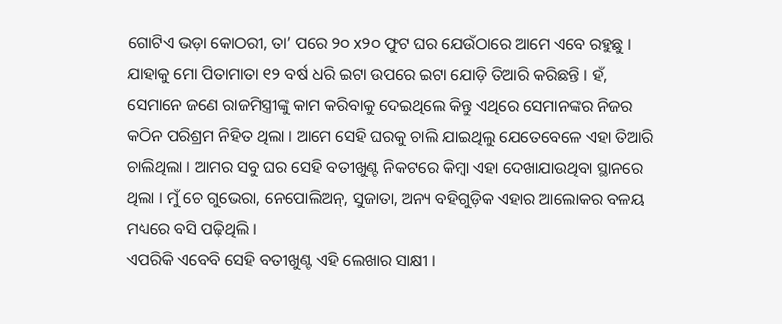ଗୋଟିଏ ଭଡ଼ା କୋଠରୀ, ତା’ ପରେ ୨୦ x୨୦ ଫୁଟ ଘର ଯେଉଁଠାରେ ଆମେ ଏବେ ରହୁଛୁ । ଯାହାକୁ ମୋ ପିତାମାତା ୧୨ ବର୍ଷ ଧରି ଇଟା ଉପରେ ଇଟା ଯୋଡ଼ି ତିଆରି କରିଛନ୍ତି । ହଁ, ସେମାନେ ଜଣେ ରାଜମିସ୍ତ୍ରୀଙ୍କୁ କାମ କରିବାକୁ ଦେଇଥିଲେ କିନ୍ତୁ ଏଥିରେ ସେମାନଙ୍କର ନିଜର କଠିନ ପରିଶ୍ରମ ନିହିତ ଥିଲା । ଆମେ ସେହି ଘରକୁ ଚାଲି ଯାଇଥିଲୁ ଯେତେବେଳେ ଏହା ତିଆରି ଚାଲିଥିଲା । ଆମର ସବୁ ଘର ସେହି ବତୀଖୁଣ୍ଟ ନିକଟରେ କିମ୍ବା ଏହା ଦେଖାଯାଉଥିବା ସ୍ଥାନରେ ଥିଲା । ମୁଁ ଚେ ଗୁଭେରା, ନେପୋଲିଅନ୍, ସୁଜାତା, ଅନ୍ୟ ବହିଗୁଡ଼ିକ ଏହାର ଆଲୋକର ବଳୟ ମଧ୍ୟରେ ବସି ପଢ଼ିଥିଲି ।
ଏପରିକି ଏବେବି ସେହି ବତୀଖୁଣ୍ଟ ଏହି ଲେଖାର ସାକ୍ଷୀ ।